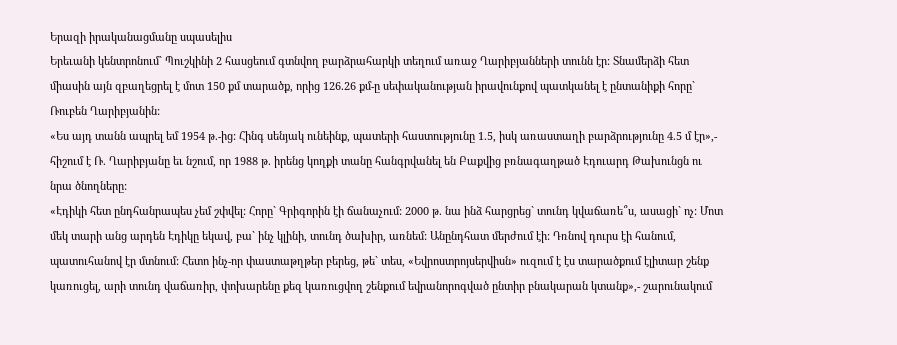Երազի իրականացմանը սպասելիս
Երեւանի կենտրոնում` Պուշկինի 2 հասցեում գտնվող բարձրահարկի տեղում առաջ Ղարիբյանների տունն էր: Տնամերձի հետ միասին այն զբաղեցրել է մոտ 150 քմ տարածք, որից 126.26 քմ-ը սեփականության իրավունքով պատկանել է ընտանիքի հորը` Ռուբեն Ղարիբյանին:
«Ես այդ տանն ապրել եմ 1954 թ.-ից: Հինգ սենյակ ունեինք, պատերի հաստությունը 1.5, իսկ առաստաղի բարձրությունը 4.5 մ էր»,- հիշում է Ռ. Ղարիբյանը եւ նշում, որ 1988 թ. իրենց կողքի տանը հանգրվանել են Բաքվից բռնագաղթած Էդուարդ Թախունցն ու նրա ծնողները:
«Էդիկի հետ ընդհանրապես չեմ շփվել: Հորը` Գրիգորին էի ճանաչում: 2000 թ. նա ինձ հարցրեց` տունդ կվաճառե՞ս, ասացի` ոչ: Մոտ մեկ տարի անց արդեն Էդիկը եկավ, բա` ինչ կլինի, տունդ ծախիր, առնեմ: Անընդհատ մերժում էի: Դռնով դուրս էի հանում, պատուհանով էր մտնում: Հետո ինչ-որ փաստաթղթեր բերեց, թե` տես, «Եվրոստրոյսերվիսն» ուզում է էս տարածքում էլիտար շենք կառուցել, արի տունդ վաճառիր, փոխարենը քեզ կառուցվող շենքում եվրանորոգված ընտիր բնակարան կտանք»,- շարունակում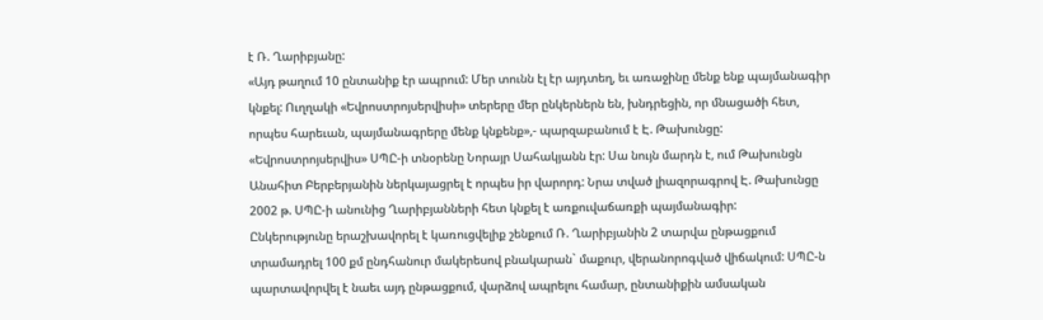է Ռ. Ղարիբյանը:
«Այդ թաղում 10 ընտանիք էր ապրում: Մեր տունն էլ էր այդտեղ, եւ առաջինը մենք ենք պայմանագիր կնքել: Ուղղակի «Եվրոստրոյսերվիսի» տերերը մեր ընկերներն են, խնդրեցին, որ մնացածի հետ, որպես հարեւան, պայմանագրերը մենք կնքենք»,- պարզաբանում է Է. Թախունցը:
«Եվրոստրոյսերվիս» ՍՊԸ-ի տնօրենը Նորայր Սահակյանն էր: Սա նույն մարդն է, ում Թախունցն Անահիտ Բերբերյանին ներկայացրել է որպես իր վարորդ: Նրա տված լիազորագրով Է. Թախունցը 2002 թ. ՍՊԸ-ի անունից Ղարիբյանների հետ կնքել է առքուվաճառքի պայմանագիր:
Ընկերությունը երաշխավորել է կառուցվելիք շենքում Ռ. Ղարիբյանին 2 տարվա ընթացքում տրամադրել 100 քմ ընդհանուր մակերեսով բնակարան` մաքուր, վերանորոգված վիճակում: ՍՊԸ-ն պարտավորվել է նաեւ այդ ընթացքում, վարձով ապրելու համար, ընտանիքին ամսական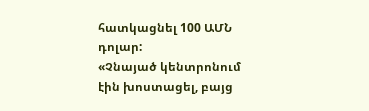հատկացնել 100 ԱՄՆ դոլար:
«Չնայած կենտրոնում էին խոստացել, բայց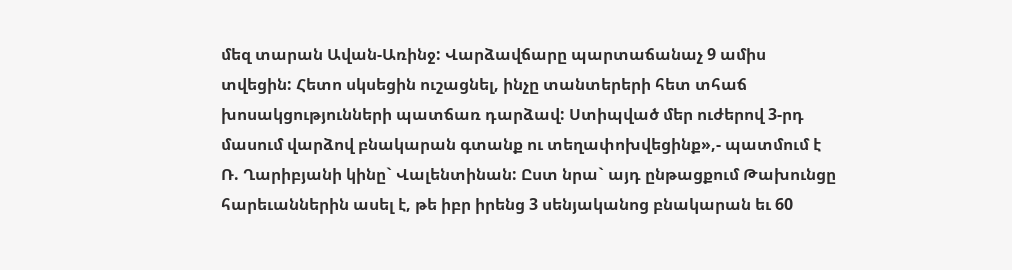մեզ տարան Ավան-Առինջ: Վարձավճարը պարտաճանաչ 9 ամիս տվեցին: Հետո սկսեցին ուշացնել, ինչը տանտերերի հետ տհաճ խոսակցությունների պատճառ դարձավ: Ստիպված մեր ուժերով 3-րդ մասում վարձով բնակարան գտանք ու տեղափոխվեցինք»,- պատմում է Ռ. Ղարիբյանի կինը` Վալենտինան: Ըստ նրա` այդ ընթացքում Թախունցը հարեւաններին ասել է, թե իբր իրենց 3 սենյականոց բնակարան եւ 60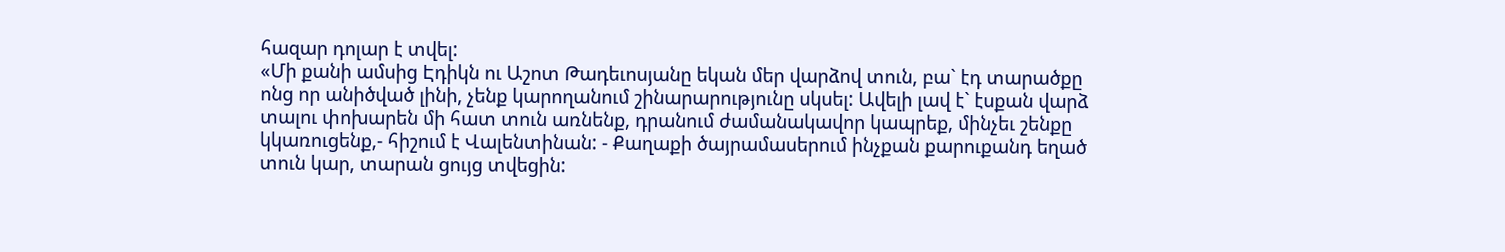հազար դոլար է տվել:
«Մի քանի ամսից Էդիկն ու Աշոտ Թադեւոսյանը եկան մեր վարձով տուն, բա` էդ տարածքը ոնց որ անիծված լինի, չենք կարողանում շինարարությունը սկսել: Ավելի լավ է` էսքան վարձ տալու փոխարեն մի հատ տուն առնենք, դրանում ժամանակավոր կապրեք, մինչեւ շենքը կկառուցենք,- հիշում է Վալենտինան: - Քաղաքի ծայրամասերում ինչքան քարուքանդ եղած տուն կար, տարան ցույց տվեցին: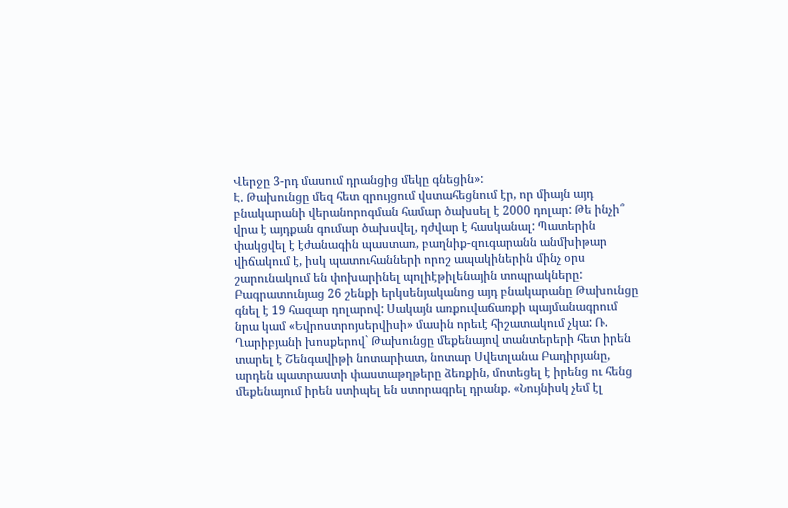Վերջը 3-րդ մասում դրանցից մեկը գնեցին»:
Է. Թախունցը մեզ հետ զրույցում վստահեցնում էր, որ միայն այդ բնակարանի վերանորոգման համար ծախսել է 2000 դոլար: Թե ինչի՞ վրա է այդքան գումար ծախսվել, դժվար է հասկանալ: Պատերին փակցվել է էժանագին պաստառ, բաղնիք-զուգարանն անմխիթար վիճակում է, իսկ պատուհանների որոշ ապակիներին մինչ օրս շարունակում են փոխարինել պոլիէթիլենային տոպրակները:
Բագրատունյաց 26 շենքի երկսենյականոց այդ բնակարանը Թախունցը գնել է 19 հազար դոլարով: Սակայն առքուվաճառքի պայմանագրում նրա կամ «Եվրոստրոյսերվիսի» մասին որեւէ հիշատակում չկա: Ռ. Ղարիբյանի խոսքերով` Թախունցը մեքենայով տանտերերի հետ իրեն տարել է Շենգավիթի նոտարիատ, նոտար Սվետլանա Բադիրյանը, արդեն պատրաստի փաստաթղթերը ձեռքին, մոտեցել է իրենց ու հենց մեքենայում իրեն ստիպել են ստորագրել դրանք. «Նույնիսկ չեմ էլ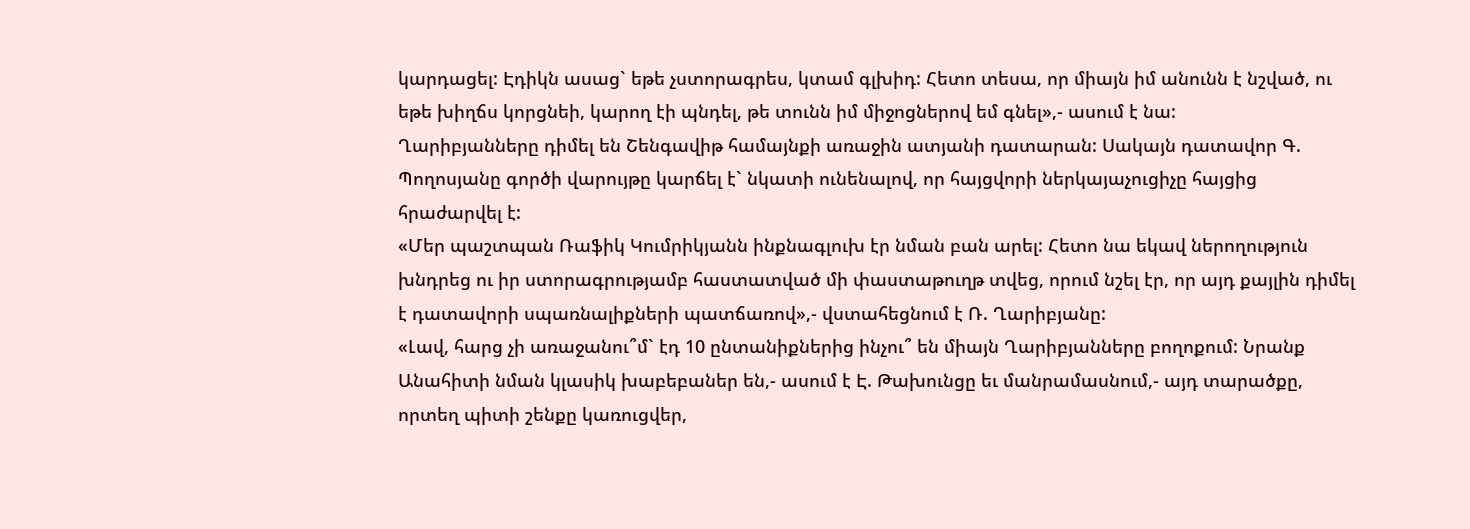կարդացել: Էդիկն ասաց` եթե չստորագրես, կտամ գլխիդ: Հետո տեսա, որ միայն իմ անունն է նշված, ու եթե խիղճս կորցնեի, կարող էի պնդել, թե տունն իմ միջոցներով եմ գնել»,- ասում է նա:
Ղարիբյանները դիմել են Շենգավիթ համայնքի առաջին ատյանի դատարան: Սակայն դատավոր Գ. Պողոսյանը գործի վարույթը կարճել է` նկատի ունենալով, որ հայցվորի ներկայաչուցիչը հայցից հրաժարվել է:
«Մեր պաշտպան Ռաֆիկ Կումրիկյանն ինքնագլուխ էր նման բան արել: Հետո նա եկավ ներողություն խնդրեց ու իր ստորագրությամբ հաստատված մի փաստաթուղթ տվեց, որում նշել էր, որ այդ քայլին դիմել է դատավորի սպառնալիքների պատճառով»,- վստահեցնում է Ռ. Ղարիբյանը:
«Լավ, հարց չի առաջանու՞մ` էդ 10 ընտանիքներից ինչու՞ են միայն Ղարիբյանները բողոքում: Նրանք Անահիտի նման կլասիկ խաբեբաներ են,- ասում է Է. Թախունցը եւ մանրամասնում,- այդ տարածքը, որտեղ պիտի շենքը կառուցվեր,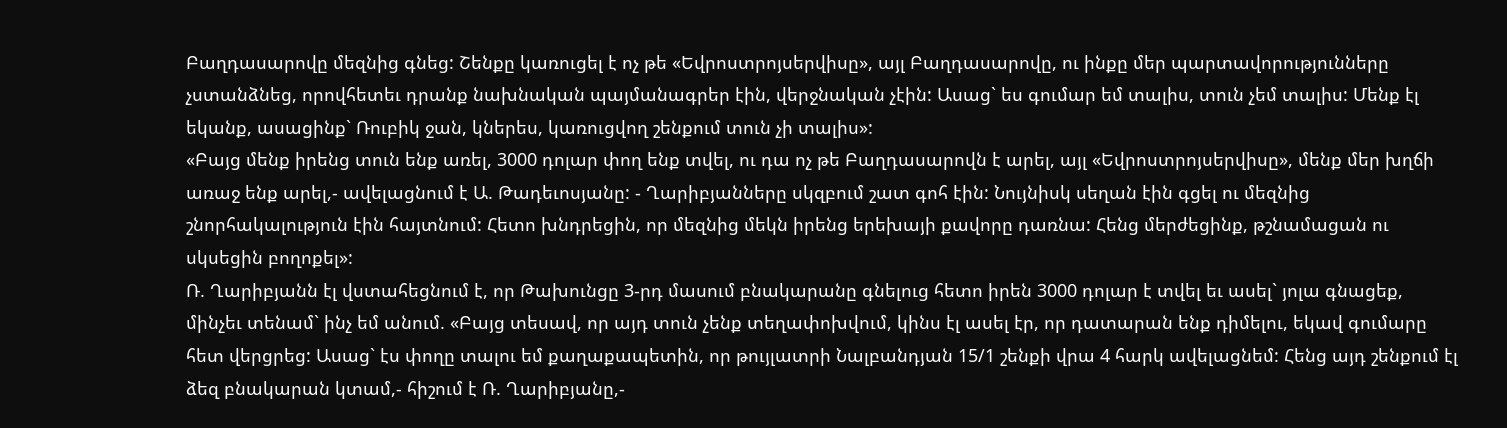Բաղդասարովը մեզնից գնեց: Շենքը կառուցել է ոչ թե «Եվրոստրոյսերվիսը», այլ Բաղդասարովը, ու ինքը մեր պարտավորությունները չստանձնեց, որովհետեւ դրանք նախնական պայմանագրեր էին, վերջնական չէին: Ասաց` ես գումար եմ տալիս, տուն չեմ տալիս: Մենք էլ եկանք, ասացինք` Ռուբիկ ջան, կներես, կառուցվող շենքում տուն չի տալիս»:
«Բայց մենք իրենց տուն ենք առել, 3000 դոլար փող ենք տվել, ու դա ոչ թե Բաղդասարովն է արել, այլ «Եվրոստրոյսերվիսը», մենք մեր խղճի առաջ ենք արել,- ավելացնում է Ա. Թադեւոսյանը: - Ղարիբյանները սկզբում շատ գոհ էին: Նույնիսկ սեղան էին գցել ու մեզնից շնորհակալություն էին հայտնում: Հետո խնդրեցին, որ մեզնից մեկն իրենց երեխայի քավորը դառնա: Հենց մերժեցինք, թշնամացան ու սկսեցին բողոքել»:
Ռ. Ղարիբյանն էլ վստահեցնում է, որ Թախունցը 3-րդ մասում բնակարանը գնելուց հետո իրեն 3000 դոլար է տվել եւ ասել` յոլա գնացեք, մինչեւ տենամ` ինչ եմ անում. «Բայց տեսավ, որ այդ տուն չենք տեղափոխվում, կինս էլ ասել էր, որ դատարան ենք դիմելու, եկավ գումարը հետ վերցրեց: Ասաց` էս փողը տալու եմ քաղաքապետին, որ թույլատրի Նալբանդյան 15/1 շենքի վրա 4 հարկ ավելացնեմ: Հենց այդ շենքում էլ ձեզ բնակարան կտամ,- հիշում է Ռ. Ղարիբյանը,-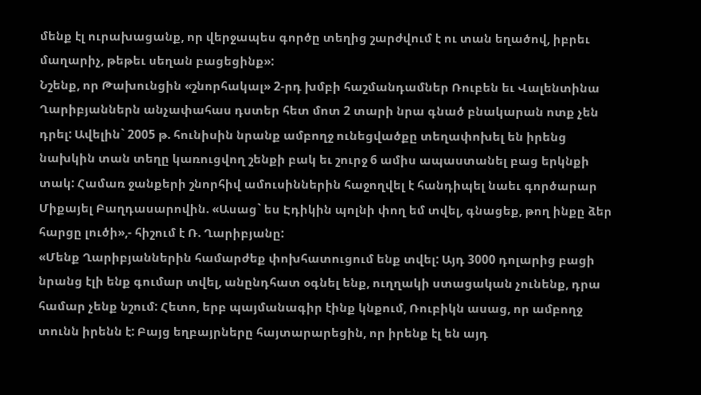մենք էլ ուրախացանք, որ վերջապես գործը տեղից շարժվում է ու տան եղածով, իբրեւ մաղարիչ, թեթեւ սեղան բացեցինք»:
Նշենք, որ Թախունցին «շնորհակալ» 2-րդ խմբի հաշմանդամներ Ռուբեն եւ Վալենտինա Ղարիբյաններն անչափահաս դստեր հետ մոտ 2 տարի նրա գնած բնակարան ոտք չեն դրել: Ավելին` 2005 թ. հունիսին նրանք ամբողջ ունեցվածքը տեղափոխել են իրենց նախկին տան տեղը կառուցվող շենքի բակ եւ շուրջ 6 ամիս ապաստանել բաց երկնքի տակ: Համառ ջանքերի շնորհիվ ամուսիններին հաջողվել է հանդիպել նաեւ գործարար Միքայել Բաղդասարովին. «Ասաց` ես Էդիկին պոլնի փող եմ տվել, գնացեք, թող ինքը ձեր հարցը լուծի»,- հիշում է Ռ. Ղարիբյանը:
«Մենք Ղարիբյաններին համարժեք փոխհատուցում ենք տվել: Այդ 3000 դոլարից բացի նրանց էլի ենք գումար տվել, անընդհատ օգնել ենք, ուղղակի ստացական չունենք, դրա համար չենք նշում: Հետո, երբ պայմանագիր էինք կնքում, Ռուբիկն ասաց, որ ամբողջ տունն իրենն է: Բայց եղբայրները հայտարարեցին, որ իրենք էլ են այդ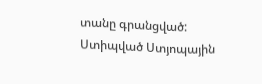տանը գրանցված: Ստիպված Ստյոպային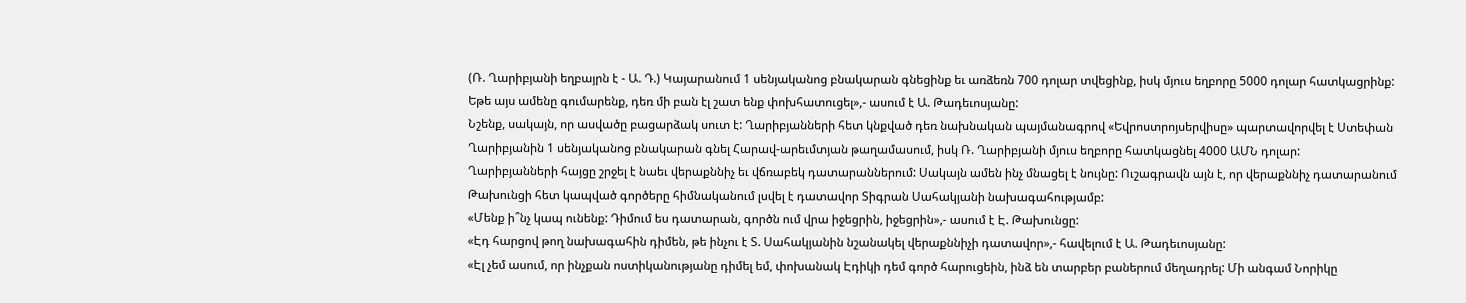(Ռ. Ղարիբյանի եղբայրն է - Ա. Դ.) Կայարանում 1 սենյականոց բնակարան գնեցինք եւ առձեռն 700 դոլար տվեցինք, իսկ մյուս եղբորը 5000 դոլար հատկացրինք: Եթե այս ամենը գումարենք, դեռ մի բան էլ շատ ենք փոխհատուցել»,- ասում է Ա. Թադեւոսյանը:
Նշենք, սակայն, որ ասվածը բացարձակ սուտ է: Ղարիբյանների հետ կնքված դեռ նախնական պայմանագրով «Եվրոստրոյսերվիսը» պարտավորվել է Ստեփան Ղարիբյանին 1 սենյականոց բնակարան գնել Հարավ-արեւմտյան թաղամասում, իսկ Ռ. Ղարիբյանի մյուս եղբորը հատկացնել 4000 ԱՄՆ դոլար:
Ղարիբյանների հայցը շրջել է նաեւ վերաքննիչ եւ վճռաբեկ դատարաններում: Սակայն ամեն ինչ մնացել է նույնը: Ուշագրավն այն է, որ վերաքննիչ դատարանում Թախունցի հետ կապված գործերը հիմնականում լսվել է դատավոր Տիգրան Սահակյանի նախագահությամբ:
«Մենք ի՞նչ կապ ունենք: Դիմում ես դատարան, գործն ում վրա իջեցրին, իջեցրին»,- ասում է Է. Թախունցը:
«Էդ հարցով թող նախագահին դիմեն, թե ինչու է Տ. Սահակյանին նշանակել վերաքննիչի դատավոր»,- հավելում է Ա. Թադեւոսյանը:
«Էլ չեմ ասում, որ ինչքան ոստիկանությանը դիմել եմ, փոխանակ Էդիկի դեմ գործ հարուցեին, ինձ են տարբեր բաներում մեղադրել: Մի անգամ Նորիկը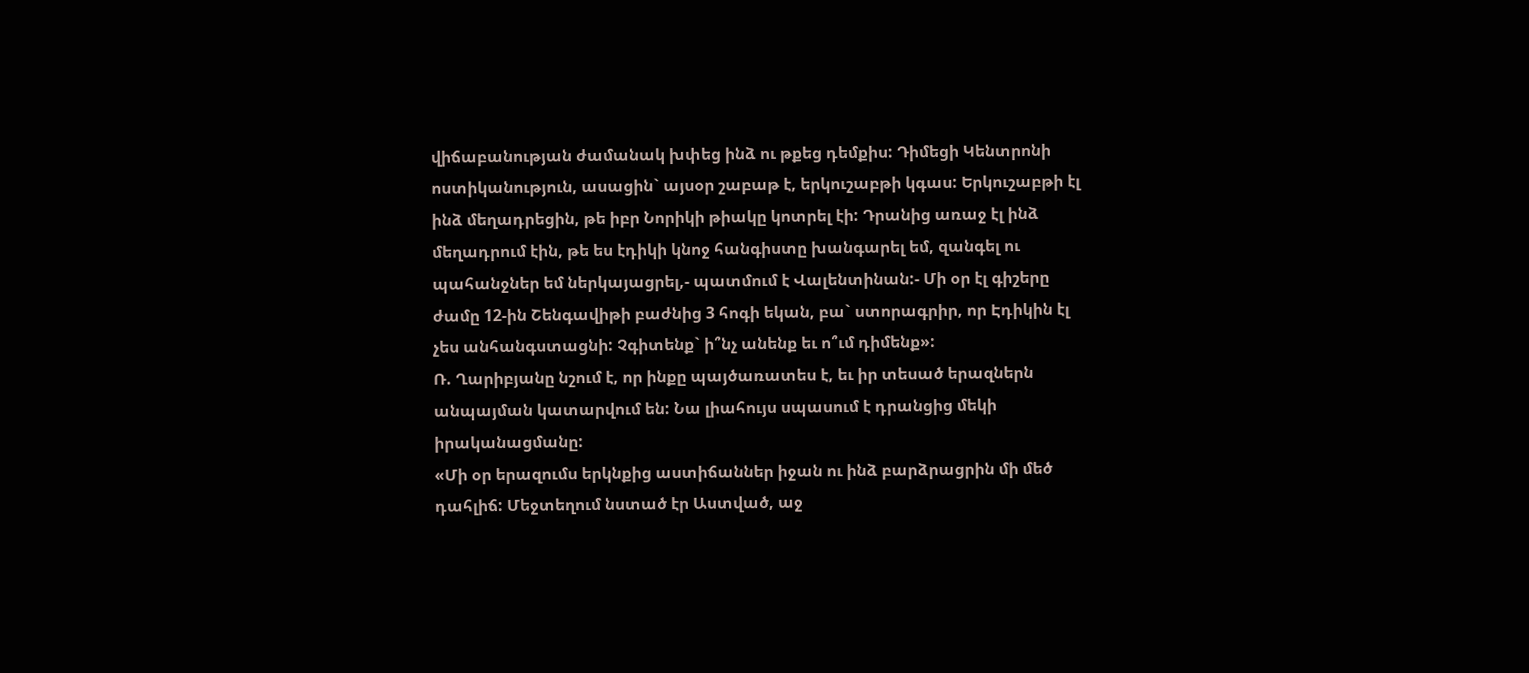վիճաբանության ժամանակ խփեց ինձ ու թքեց դեմքիս: Դիմեցի Կենտրոնի ոստիկանություն, ասացին` այսօր շաբաթ է, երկուշաբթի կգաս: Երկուշաբթի էլ ինձ մեղադրեցին, թե իբր Նորիկի թիակը կոտրել էի: Դրանից առաջ էլ ինձ մեղադրում էին, թե ես էդիկի կնոջ հանգիստը խանգարել եմ, զանգել ու պահանջներ եմ ներկայացրել,- պատմում է Վալենտինան:- Մի օր էլ գիշերը ժամը 12-ին Շենգավիթի բաժնից 3 հոգի եկան, բա` ստորագրիր, որ Էդիկին էլ չես անհանգստացնի: Չգիտենք` ի՞նչ անենք եւ ո՞ւմ դիմենք»:
Ռ. Ղարիբյանը նշում է, որ ինքը պայծառատես է, եւ իր տեսած երազներն անպայման կատարվում են: Նա լիահույս սպասում է դրանցից մեկի իրականացմանը:
«Մի օր երազումս երկնքից աստիճաններ իջան ու ինձ բարձրացրին մի մեծ դահլիճ: Մեջտեղում նստած էր Աստված, աջ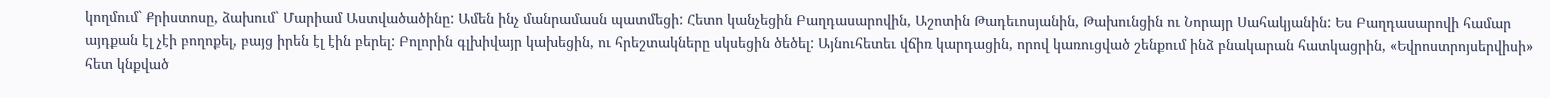կողմում` Քրիստոսը, ձախում` Մարիամ Աստվածածինը: Ամեն ինչ մանրամասն պատմեցի: Հետո կանչեցին Բաղդասարովին, Աշոտին Թադեւոսյանին, Թախունցին ու Նորայր Սահակյանին: Ես Բաղդասարովի համար այդքան էլ չէի բողոքել, բայց իրեն էլ էին բերել: Բոլորին գլխիվայր կախեցին, ու հրեշտակները սկսեցին ծեծել: Այնուհետեւ վճիռ կարդացին, որով կառուցված շենքում ինձ բնակարան հատկացրին, «Եվրոստրոյսերվիսի» հետ կնքված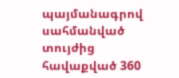պայմանագրով սահմանված տույժից հավաքված 360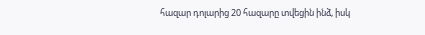հազար դոլարից 20 հազարը տվեցին ինձ, իսկ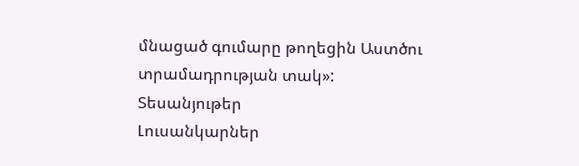մնացած գումարը թողեցին Աստծու տրամադրության տակ»:
Տեսանյութեր
Լուսանկարներ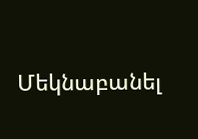Մեկնաբանել